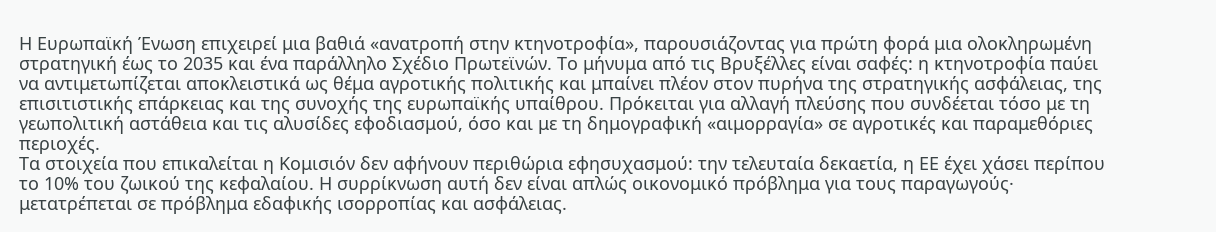Η Ευρωπαϊκή Ένωση επιχειρεί μια βαθιά «ανατροπή στην κτηνοτροφία», παρουσιάζοντας για πρώτη φορά μια ολοκληρωμένη στρατηγική έως το 2035 και ένα παράλληλο Σχέδιο Πρωτεϊνών. Το μήνυμα από τις Βρυξέλλες είναι σαφές: η κτηνοτροφία παύει να αντιμετωπίζεται αποκλειστικά ως θέμα αγροτικής πολιτικής και μπαίνει πλέον στον πυρήνα της στρατηγικής ασφάλειας, της επισιτιστικής επάρκειας και της συνοχής της ευρωπαϊκής υπαίθρου. Πρόκειται για αλλαγή πλεύσης που συνδέεται τόσο με τη γεωπολιτική αστάθεια και τις αλυσίδες εφοδιασμού, όσο και με τη δημογραφική «αιμορραγία» σε αγροτικές και παραμεθόριες περιοχές.
Τα στοιχεία που επικαλείται η Κομισιόν δεν αφήνουν περιθώρια εφησυχασμού: την τελευταία δεκαετία, η ΕΕ έχει χάσει περίπου το 10% του ζωικού της κεφαλαίου. Η συρρίκνωση αυτή δεν είναι απλώς οικονομικό πρόβλημα για τους παραγωγούς· μετατρέπεται σε πρόβλημα εδαφικής ισορροπίας και ασφάλειας.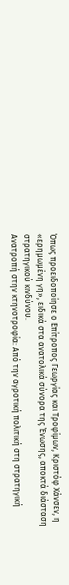Όπως προειδοποίησε ο Επίτροπος Γεωργίας και Τροφίμων, Κριστόφ Χάνσεν, η «ερημωμένη γη», ειδικά στα ανατολικά σύνορα της Ένωσης, αποκτά διάσταση στρατηγικού κινδύνου.
Ανατροπή στην κτηνοτροφία: Από την αγροτική πολιτική στη στρατηγική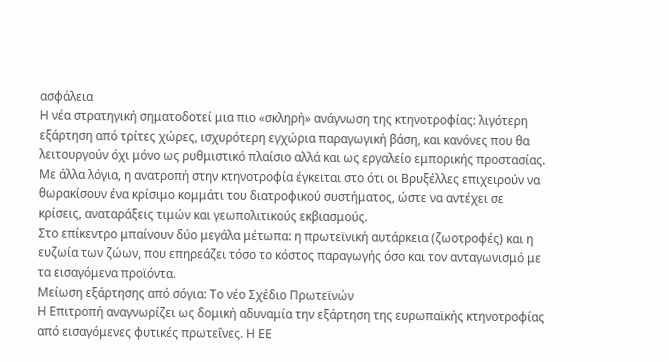ασφάλεια
Η νέα στρατηγική σηματοδοτεί μια πιο «σκληρή» ανάγνωση της κτηνοτροφίας: λιγότερη εξάρτηση από τρίτες χώρες, ισχυρότερη εγχώρια παραγωγική βάση, και κανόνες που θα λειτουργούν όχι μόνο ως ρυθμιστικό πλαίσιο αλλά και ως εργαλείο εμπορικής προστασίας. Με άλλα λόγια, η ανατροπή στην κτηνοτροφία έγκειται στο ότι οι Βρυξέλλες επιχειρούν να θωρακίσουν ένα κρίσιμο κομμάτι του διατροφικού συστήματος, ώστε να αντέχει σε κρίσεις, αναταράξεις τιμών και γεωπολιτικούς εκβιασμούς.
Στο επίκεντρο μπαίνουν δύο μεγάλα μέτωπα: η πρωτεϊνική αυτάρκεια (ζωοτροφές) και η ευζωία των ζώων, που επηρεάζει τόσο το κόστος παραγωγής όσο και τον ανταγωνισμό με τα εισαγόμενα προϊόντα.
Μείωση εξάρτησης από σόγια: Το νέο Σχέδιο Πρωτεϊνών
Η Επιτροπή αναγνωρίζει ως δομική αδυναμία την εξάρτηση της ευρωπαϊκής κτηνοτροφίας από εισαγόμενες φυτικές πρωτεΐνες. Η ΕΕ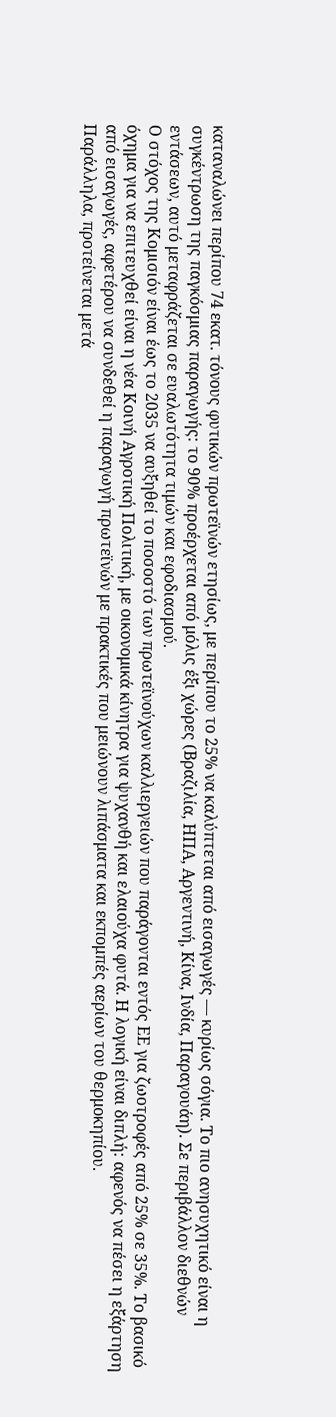καταναλώνει περίπου 74 εκατ. τόνους φυτικών πρωτεϊνών ετησίως, με περίπου το 25% να καλύπτεται από εισαγωγές — κυρίως σόγια. Το πιο ανησυχητικό είναι η συγκέντρωση της παγκόσμιας παραγωγής: το 90% προέρχεται από μόλις έξι χώρες (Βραζιλία, ΗΠΑ, Αργεντινή, Κίνα, Ινδία, Παραγουάη). Σε περιβάλλον διεθνών εντάσεων, αυτό μεταφράζεται σε ευαλωτότητα τιμών και εφοδιασμού.
Ο στόχος της Κομισιόν είναι έως το 2035 να αυξηθεί το ποσοστό των πρωτεϊνούχων καλλιεργειών που παράγονται εντός ΕΕ για ζωοτροφές από 25% σε 35%. Το βασικό όχημα για να επιτευχθεί είναι η νέα Κοινή Αγροτική Πολιτική, με οικονομικά κίνητρα για ψυχανθή και ελαιούχα φυτά. Η λογική είναι διπλή: αφενός να πέσει η εξάρτηση από εισαγωγές, αφετέρου να συνδεθεί η παραγωγή πρωτεϊνών με πρακτικές που μειώνουν λιπάσματα και εκπομπές αερίων του θερμοκηπίου.
Παράλληλα, προτείνεται μετά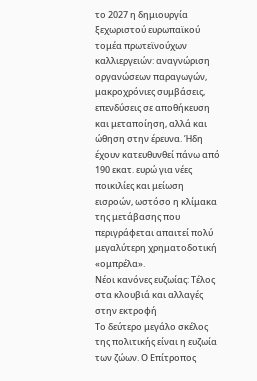το 2027 η δημιουργία ξεχωριστού ευρωπαϊκού τομέα πρωτεϊνούχων καλλιεργειών: αναγνώριση οργανώσεων παραγωγών, μακροχρόνιες συμβάσεις, επενδύσεις σε αποθήκευση και μεταποίηση, αλλά και ώθηση στην έρευνα. Ήδη έχουν κατευθυνθεί πάνω από 190 εκατ. ευρώ για νέες ποικιλίες και μείωση εισροών, ωστόσο η κλίμακα της μετάβασης που περιγράφεται απαιτεί πολύ μεγαλύτερη χρηματοδοτική «ομπρέλα».
Νέοι κανόνες ευζωίας: Τέλος στα κλουβιά και αλλαγές στην εκτροφή
Το δεύτερο μεγάλο σκέλος της πολιτικής είναι η ευζωία των ζώων. Ο Επίτροπος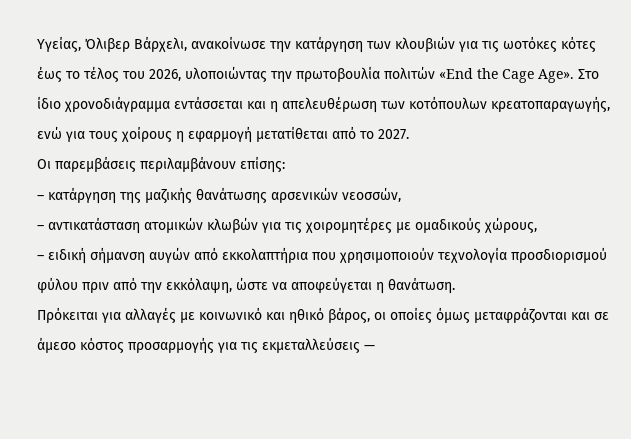Υγείας, Όλιβερ Βάρχελι, ανακοίνωσε την κατάργηση των κλουβιών για τις ωοτόκες κότες έως το τέλος του 2026, υλοποιώντας την πρωτοβουλία πολιτών «End the Cage Age». Στο ίδιο χρονοδιάγραμμα εντάσσεται και η απελευθέρωση των κοτόπουλων κρεατοπαραγωγής, ενώ για τους χοίρους η εφαρμογή μετατίθεται από το 2027.
Οι παρεμβάσεις περιλαμβάνουν επίσης:
– κατάργηση της μαζικής θανάτωσης αρσενικών νεοσσών,
– αντικατάσταση ατομικών κλωβών για τις χοιρομητέρες με ομαδικούς χώρους,
– ειδική σήμανση αυγών από εκκολαπτήρια που χρησιμοποιούν τεχνολογία προσδιορισμού φύλου πριν από την εκκόλαψη, ώστε να αποφεύγεται η θανάτωση.
Πρόκειται για αλλαγές με κοινωνικό και ηθικό βάρος, οι οποίες όμως μεταφράζονται και σε άμεσο κόστος προσαρμογής για τις εκμεταλλεύσεις —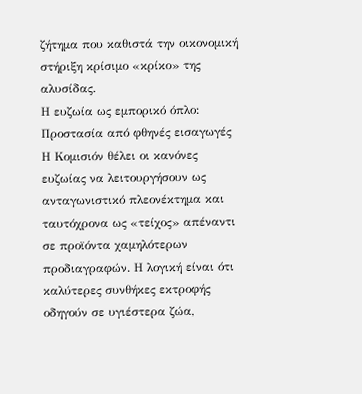ζήτημα που καθιστά την οικονομική στήριξη κρίσιμο «κρίκο» της αλυσίδας.
Η ευζωία ως εμπορικό όπλο: Προστασία από φθηνές εισαγωγές
Η Κομισιόν θέλει οι κανόνες ευζωίας να λειτουργήσουν ως ανταγωνιστικό πλεονέκτημα και ταυτόχρονα ως «τείχος» απέναντι σε προϊόντα χαμηλότερων προδιαγραφών. Η λογική είναι ότι καλύτερες συνθήκες εκτροφής οδηγούν σε υγιέστερα ζώα,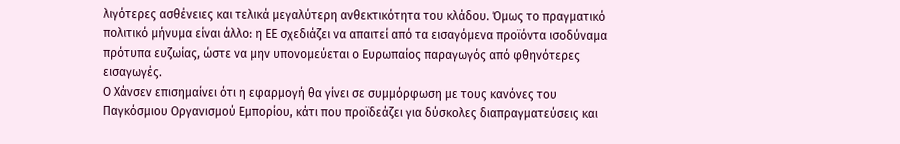λιγότερες ασθένειες και τελικά μεγαλύτερη ανθεκτικότητα του κλάδου. Όμως το πραγματικό πολιτικό μήνυμα είναι άλλο: η ΕΕ σχεδιάζει να απαιτεί από τα εισαγόμενα προϊόντα ισοδύναμα πρότυπα ευζωίας, ώστε να μην υπονομεύεται ο Ευρωπαίος παραγωγός από φθηνότερες εισαγωγές.
Ο Χάνσεν επισημαίνει ότι η εφαρμογή θα γίνει σε συμμόρφωση με τους κανόνες του Παγκόσμιου Οργανισμού Εμπορίου, κάτι που προϊδεάζει για δύσκολες διαπραγματεύσεις και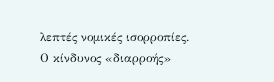λεπτές νομικές ισορροπίες.
Ο κίνδυνος «διαρροής»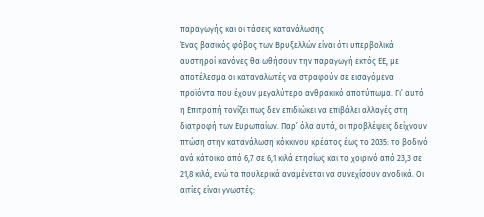παραγωγής και οι τάσεις κατανάλωσης
Ένας βασικός φόβος των Βρυξελλών είναι ότι υπερβολικά αυστηροί κανόνες θα ωθήσουν την παραγωγή εκτός ΕΕ, με αποτέλεσμα οι καταναλωτές να στραφούν σε εισαγόμενα προϊόντα που έχουν μεγαλύτερο ανθρακικό αποτύπωμα. Γι’ αυτό η Επιτροπή τονίζει πως δεν επιδιώκει να επιβάλει αλλαγές στη διατροφή των Ευρωπαίων. Παρ’ όλα αυτά, οι προβλέψεις δείχνουν πτώση στην κατανάλωση κόκκινου κρέατος έως το 2035: το βοδινό ανά κάτοικο από 6,7 σε 6,1 κιλά ετησίως και το χοιρινό από 23,3 σε 21,8 κιλά, ενώ τα πουλερικά αναμένεται να συνεχίσουν ανοδικά. Οι αιτίες είναι γνωστές: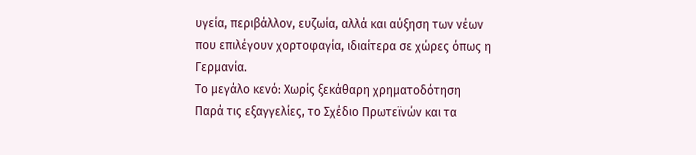υγεία, περιβάλλον, ευζωία, αλλά και αύξηση των νέων που επιλέγουν χορτοφαγία, ιδιαίτερα σε χώρες όπως η Γερμανία.
Το μεγάλο κενό: Χωρίς ξεκάθαρη χρηματοδότηση
Παρά τις εξαγγελίες, το Σχέδιο Πρωτεϊνών και τα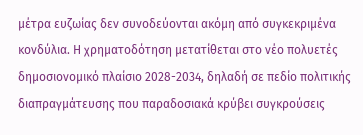μέτρα ευζωίας δεν συνοδεύονται ακόμη από συγκεκριμένα κονδύλια. Η χρηματοδότηση μετατίθεται στο νέο πολυετές δημοσιονομικό πλαίσιο 2028-2034, δηλαδή σε πεδίο πολιτικής διαπραγμάτευσης που παραδοσιακά κρύβει συγκρούσεις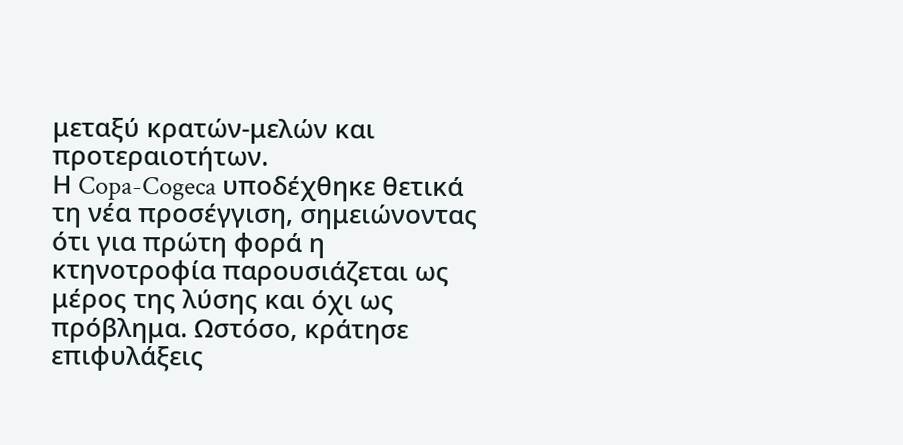μεταξύ κρατών-μελών και προτεραιοτήτων.
Η Copa-Cogeca υποδέχθηκε θετικά τη νέα προσέγγιση, σημειώνοντας ότι για πρώτη φορά η κτηνοτροφία παρουσιάζεται ως μέρος της λύσης και όχι ως πρόβλημα. Ωστόσο, κράτησε επιφυλάξεις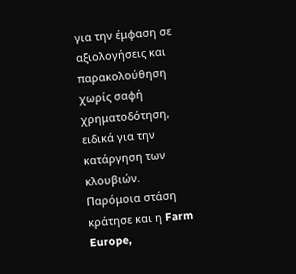για την έμφαση σε αξιολογήσεις και παρακολούθηση χωρίς σαφή χρηματοδότηση, ειδικά για την κατάργηση των κλουβιών. Παρόμοια στάση κράτησε και η Farm Europe,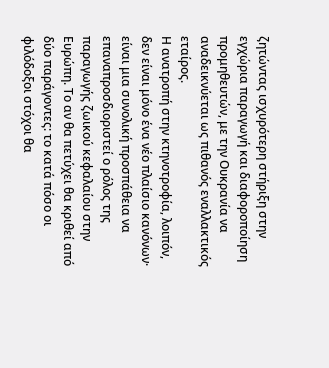ζητώντας ισχυρότερη στήριξη στην εγχώρια παραγωγή και διαφοροποίηση προμηθευτών, με την Ουκρανία να αναδεικνύεται ως πιθανός εναλλακτικός εταίρος.
Η ανατροπή στην κτηνοτροφία, λοιπόν, δεν είναι μόνο ένα νέο πλαίσιο κανόνων· είναι μια συνολική προσπάθεια να επαναπροσδιοριστεί ο ρόλος της παραγωγής ζωικού κεφαλαίου στην Ευρώπη. Το αν θα πετύχει θα κριθεί από δύο παράγοντες: το κατά πόσο οι φιλόδοξοι στόχοι θα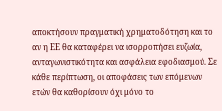αποκτήσουν πραγματική χρηματοδότηση και το αν η ΕΕ θα καταφέρει να ισορροπήσει ευζωία, ανταγωνιστικότητα και ασφάλεια εφοδιασμού. Σε κάθε περίπτωση, οι αποφάσεις των επόμενων ετών θα καθορίσουν όχι μόνο το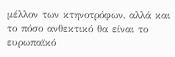μέλλον των κτηνοτρόφων, αλλά και το πόσο ανθεκτικό θα είναι το ευρωπαϊκό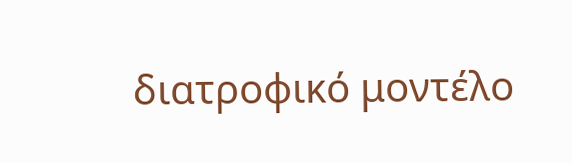διατροφικό μοντέλο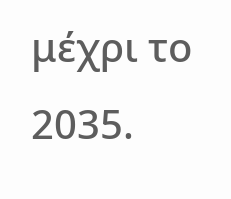μέχρι το 2035.